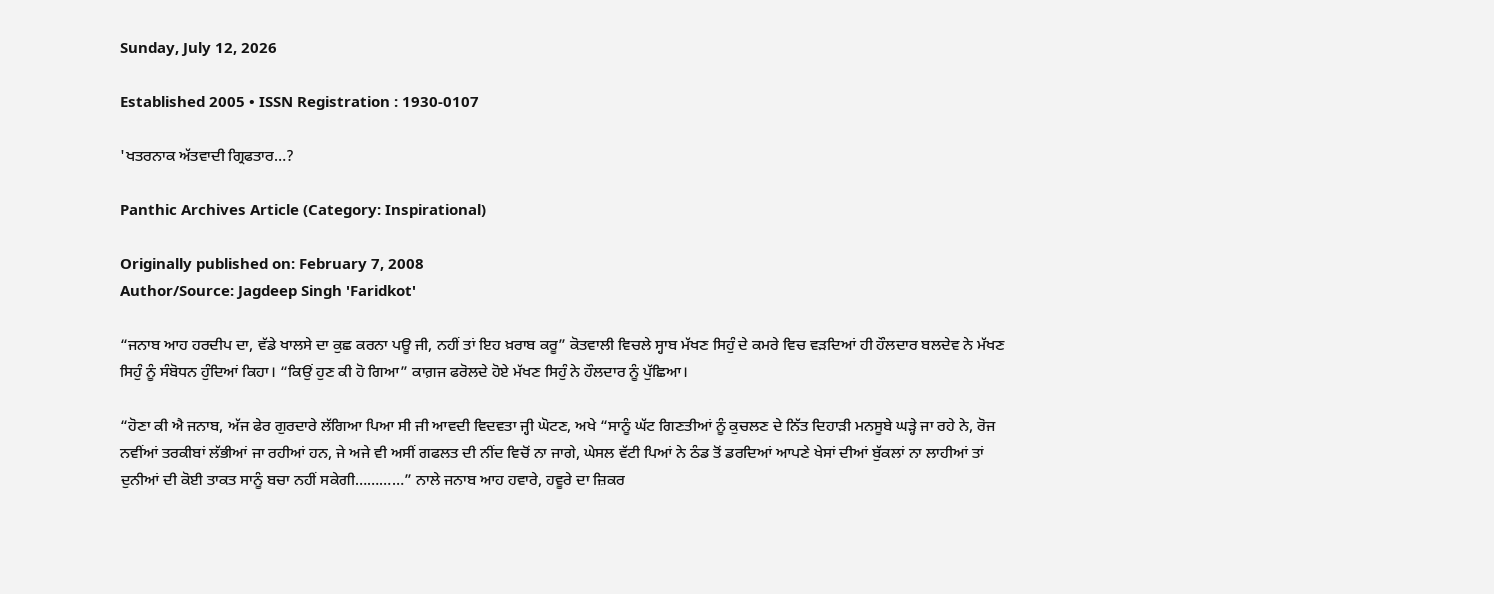Sunday, July 12, 2026

Established 2005 • ISSN Registration : 1930-0107

'ਖਤਰਨਾਕ ਅੱਤਵਾਦੀ ਗ੍ਰਿਫਤਾਰ…?

Panthic Archives Article (Category: Inspirational)

Originally published on: February 7, 2008
Author/Source: Jagdeep Singh 'Faridkot'

“ਜਨਾਬ ਆਹ ਹਰਦੀਪ ਦਾ, ਵੱਡੇ ਖਾਲਸੇ ਦਾ ਕੁਛ ਕਰਨਾ ਪਊ ਜੀ, ਨਹੀਂ ਤਾਂ ਇਹ ਖ਼ਰਾਬ ਕਰੂ” ਕੋਤਵਾਲੀ ਵਿਚਲੇ ਸ੍ਹਾਬ ਮੱਖਣ ਸਿਹੁੰ ਦੇ ਕਮਰੇ ਵਿਚ ਵੜਦਿਆਂ ਹੀ ਹੌਲਦਾਰ ਬਲਦੇਵ ਨੇ ਮੱਖਣ ਸਿਹੁੰ ਨੂੰ ਸੰਬੋਧਨ ਹੁੰਦਿਆਂ ਕਿਹਾ। “ਕਿਉਂ ਹੁਣ ਕੀ ਹੋ ਗਿਆ” ਕਾਗ਼ਜ ਫਰੋਲਦੇ ਹੋਏ ਮੱਖਣ ਸਿਹੁੰ ਨੇ ਹੌਲਦਾਰ ਨੂੰ ਪੁੱਛਿਆ।

“ਹੋਣਾ ਕੀ ਐ ਜਨਾਬ, ਅੱਜ ਫੇਰ ਗੁਰਦਾਰੇ ਲੱਗਿਆ ਪਿਆ ਸੀ ਜੀ ਆਵਦੀ ਵਿਦਵਤਾ ਜ੍ਹੀ ਘੋਟਣ, ਅਖੇ “ਸਾਨੂੰ ਘੱਟ ਗਿਣਤੀਆਂ ਨੂੰ ਕੁਚਲਣ ਦੇ ਨਿੱਤ ਦਿਹਾੜੀ ਮਨਸੂਬੇ ਘੜ੍ਹੇ ਜਾ ਰਹੇ ਨੇ, ਰੋਜ ਨਵੀਂਆਂ ਤਰਕੀਬਾਂ ਲੱਭੀਆਂ ਜਾ ਰਹੀਆਂ ਹਨ, ਜੇ ਅਜੇ ਵੀ ਅਸੀਂ ਗਫਲਤ ਦੀ ਨੀਂਦ ਵਿਚੋਂ ਨਾ ਜਾਗੇ, ਘੇਸਲ ਵੱਟੀ ਪਿਆਂ ਨੇ ਠੰਡ ਤੋਂ ਡਰਦਿਆਂ ਆਪਣੇ ਖੇਸਾਂ ਦੀਆਂ ਬੁੱਕਲਾਂ ਨਾ ਲਾਹੀਆਂ ਤਾਂ ਦੁਨੀਆਂ ਦੀ ਕੋਈ ਤਾਕਤ ਸਾਨੂੰ ਬਚਾ ਨਹੀਂ ਸਕੇਗੀ…………” ਨਾਲੇ ਜਨਾਬ ਆਹ ਹਵਾਰੇ, ਹਵੂਰੇ ਦਾ ਜ਼ਿਕਰ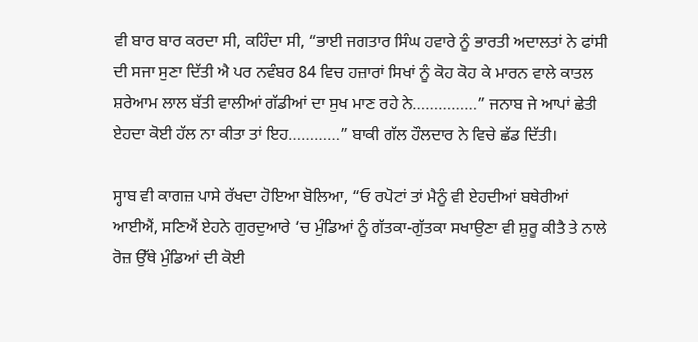ਵੀ ਬਾਰ ਬਾਰ ਕਰਦਾ ਸੀ, ਕਹਿੰਦਾ ਸੀ, “ਭਾਈ ਜਗਤਾਰ ਸਿੰਘ ਹਵਾਰੇ ਨੂੰ ਭਾਰਤੀ ਅਦਾਲਤਾਂ ਨੇ ਫਾਂਸੀ ਦੀ ਸਜਾ ਸੁਣਾ ਦਿੱਤੀ ਐ ਪਰ ਨਵੰਬਰ 84 ਵਿਚ ਹਜ਼ਾਰਾਂ ਸਿਖਾਂ ਨੂੰ ਕੋਹ ਕੋਹ ਕੇ ਮਾਰਨ ਵਾਲੇ ਕਾਤਲ ਸ਼ਰੇਆਮ ਲਾਲ ਬੱਤੀ ਵਾਲੀਆਂ ਗੱਡੀਆਂ ਦਾ ਸੁਖ ਮਾਣ ਰਹੇ ਨੇ……………” ਜਨਾਬ ਜੇ ਆਪਾਂ ਛੇਤੀ ਏਹਦਾ ਕੋਈ ਹੱਲ ਨਾ ਕੀਤਾ ਤਾਂ ਇਹ…………” ਬਾਕੀ ਗੱਲ ਹੌਲਦਾਰ ਨੇ ਵਿਚੇ ਛੱਡ ਦਿੱਤੀ।

ਸ੍ਹਾਬ ਵੀ ਕਾਗਜ਼ ਪਾਸੇ ਰੱਖਦਾ ਹੋਇਆ ਬੋਲਿਆ, “ਓ ਰਪੋਟਾਂ ਤਾਂ ਮੈਨੂੰ ਵੀ ਏਹਦੀਆਂ ਬਥੇਰੀਆਂ ਆਈਐਂ, ਸਣਿਐਂ ਏਹਨੇ ਗੁਰਦੁਆਰੇ ‘ਚ ਮੁੰਡਿਆਂ ਨੂੰ ਗੱਤਕਾ-ਗੁੱਤਕਾ ਸਖਾਉਣਾ ਵੀ ਸ਼ੁਰੂ ਕੀਤੈ ਤੇ ਨਾਲੇ ਰੋਜ਼ ਉੱਥੇ ਮੁੰਡਿਆਂ ਦੀ ਕੋਈ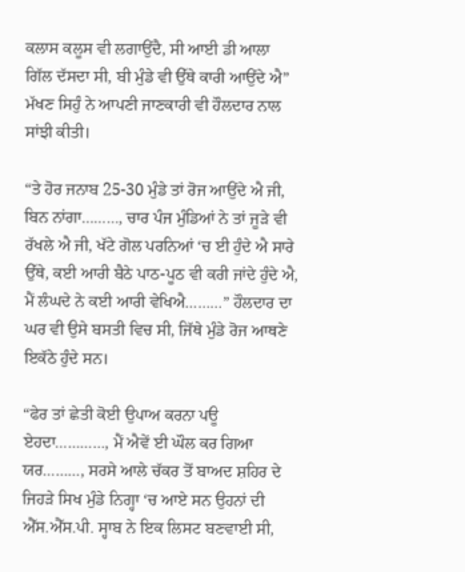ਕਲਾਸ ਕਲੂਸ ਵੀ ਲਗਾਉਂਦੈ, ਸੀ ਆਈ ਡੀ ਆਲਾ ਗਿੱਲ ਦੱਸਦਾ ਸੀ, ਬੀ ਮੁੰਡੇ ਵੀ ਉੱਥੇ ਕਾਰੀ ਆਉਂਦੇ ਐ” ਮੱਖਣ ਸਿਹੁੰ ਨੇ ਆਪਣੀ ਜਾਣਕਾਰੀ ਵੀ ਹੌਲਦਾਰ ਨਾਲ ਸਾਂਝੀ ਕੀਤੀ।

“ਤੇ ਹੋਰ ਜਨਾਬ 25-30 ਮੁੰਡੇ ਤਾਂ ਰੋਜ ਆਉਂਦੇ ਐ ਜੀ, ਬਿਨ ਨਾਂਗਾ………, ਚਾਰ ਪੰਜ ਮੁੰਡਿਆਂ ਨੇ ਤਾਂ ਜੂੜੇ ਵੀ ਰੱਖਲੇ ਐ ਜੀ, ਖੱਟੇ ਗੋਲ ਪਰਨਿਆਂ ‘ਚ ਈ ਹੁੰਦੇ ਐ ਸਾਰੇ ਉੱਥੇ, ਕਈ ਆਰੀ ਬੈਠੇ ਪਾਠ-ਪੂਠ ਵੀ ਕਰੀ ਜਾਂਦੇ ਹੁੰਦੇ ਐ, ਮੈਂ ਲੰਘਦੇ ਨੇ ਕਈ ਆਰੀ ਵੇਖਿਐ………” ਹੌਲਦਾਰ ਦਾ ਘਰ ਵੀ ਉਸੇ ਬਸਤੀ ਵਿਚ ਸੀ, ਜਿੱਥੇ ਮੁੰਡੇ ਰੋਜ ਆਥਣੇ ਇਕੱਠੇ ਹੁੰਦੇ ਸਨ।

“ਫੇਰ ਤਾਂ ਛੇਤੀ ਕੋਈ ਉਪਾਅ ਕਰਨਾ ਪਊ ਏਹਦਾ…………, ਮੈਂ ਐਵੇਂ ਈ ਘੌਲ ਕਰ ਗਿਆ ਯਰ………, ਸਰਸੇ ਆਲੇ ਚੱਕਰ ਤੋਂ ਬਾਅਦ ਸ਼ਹਿਰ ਦੇ ਜਿਹੜੇ ਸਿਖ ਮੁੰਡੇ ਨਿਗ੍ਹਾ ‘ਚ ਆਏ ਸਨ ਉਹਨਾਂ ਦੀ ਐੱਸ.ਐੱਸ.ਪੀ. ਸ੍ਹਾਬ ਨੇ ਇਕ ਲਿਸਟ ਬਣਵਾਈ ਸੀ,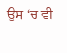ਉਸ ‘ਚ ਵੀ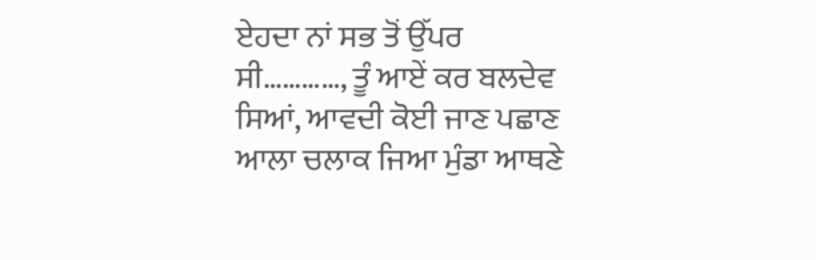ਏਹਦਾ ਨਾਂ ਸਭ ਤੋਂ ਉੱਪਰ ਸੀ…………, ਤੂੰ ਆਏਂ ਕਰ ਬਲਦੇਵ ਸਿਆਂ, ਆਵਦੀ ਕੋਈ ਜਾਣ ਪਛਾਣ ਆਲਾ ਚਲਾਕ ਜਿਆ ਮੁੰਡਾ ਆਥਣੇ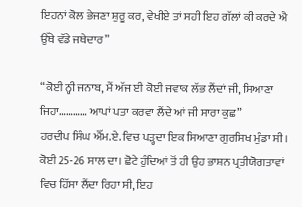ਇਹਨਾਂ ਕੋਲ ਭੇਜਣਾ ਸ਼ੁਰੂ ਕਰ, ਵੇਖੀਏ ਤਾਂ ਸਹੀ ਇਹ ਗੱਲਾਂ ਕੀ ਕਰਦੇ ਐ ਉੱਥੇ ਵੱਡੇ ਜਥੇਦਾਰ”

“ਕੋਈ ਨ੍ਹੀ ਜਨਾਬ, ਮੈਂ ਅੱਜ ਈ ਕੋਈ ਜਵਾਕ ਲੱਭ ਲੈਂਦਾਂ ਜੀ, ਸਿਆਣਾ ਜਿਹਾ………… ਆਪਾਂ ਪਤਾ ਕਰਵਾ ਲੈਂਦੇ ਆਂ ਜੀ ਸਾਰਾ ਕੁਛ”
ਹਰਦੀਪ ਸਿੰਘ ਐੱਮ.ਏ. ਵਿਚ ਪੜ੍ਹਦਾ ਇਕ ਸਿਆਣਾ ਗੁਰਸਿਖ ਮੁੰਡਾ ਸੀ। ਕੋਈ 25-26 ਸਾਲ ਦਾ। ਛੋਟੇ ਹੁੰਦਿਆਂ ਤੋਂ ਹੀ ਉਹ ਭਾਸ਼ਨ ਪ੍ਰਤੀਯੋਗਤਾਵਾਂ ਵਿਚ ਹਿੱਸਾ ਲੈਂਦਾ ਰਿਹਾ ਸੀ, ਇਹ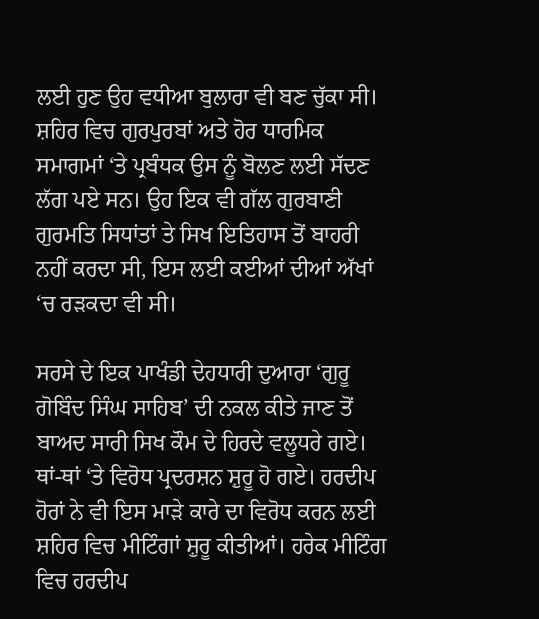ਲਈ ਹੁਣ ਉਹ ਵਧੀਆ ਬੁਲਾਰਾ ਵੀ ਬਣ ਚੁੱਕਾ ਸੀ। ਸ਼ਹਿਰ ਵਿਚ ਗੁਰਪੁਰਬਾਂ ਅਤੇ ਹੋਰ ਧਾਰਮਿਕ ਸਮਾਗਮਾਂ ‘ਤੇ ਪ੍ਰਬੰਧਕ ਉਸ ਨੂੰ ਬੋਲਣ ਲਈ ਸੱਦਣ ਲੱਗ ਪਏ ਸਨ। ਉਹ ਇਕ ਵੀ ਗੱਲ ਗੁਰਬਾਣੀ ਗੁਰਮਤਿ ਸਿਧਾਂਤਾਂ ਤੇ ਸਿਖ ਇਤਿਹਾਸ ਤੋਂ ਬਾਹਰੀ ਨਹੀਂ ਕਰਦਾ ਸੀ, ਇਸ ਲਈ ਕਈਆਂ ਦੀਆਂ ਅੱਖਾਂ ‘ਚ ਰੜਕਦਾ ਵੀ ਸੀ।

ਸਰਸੇ ਦੇ ਇਕ ਪਾਖੰਡੀ ਦੇਹਧਾਰੀ ਦੁਆਰਾ ‘ਗੁਰੂ ਗੋਬਿੰਦ ਸਿੰਘ ਸਾਹਿਬ’ ਦੀ ਨਕਲ ਕੀਤੇ ਜਾਣ ਤੋਂ ਬਾਅਦ ਸਾਰੀ ਸਿਖ ਕੌਮ ਦੇ ਹਿਰਦੇ ਵਲੂਧਰੇ ਗਏ। ਥਾਂ-ਥਾਂ ‘ਤੇ ਵਿਰੋਧ ਪ੍ਰਦਰਸ਼ਨ ਸ਼ੁਰੂ ਹੋ ਗਏ। ਹਰਦੀਪ ਹੋਰਾਂ ਨੇ ਵੀ ਇਸ ਮਾੜੇ ਕਾਰੇ ਦਾ ਵਿਰੋਧ ਕਰਨ ਲਈ ਸ਼ਹਿਰ ਵਿਚ ਮੀਟਿੰਗਾਂ ਸ਼ੁਰੂ ਕੀਤੀਆਂ। ਹਰੇਕ ਮੀਟਿੰਗ ਵਿਚ ਹਰਦੀਪ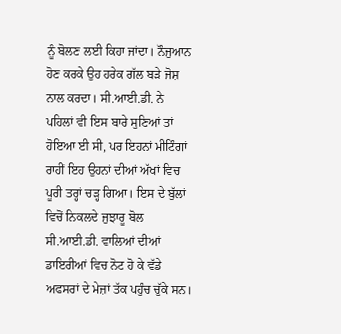ਨੂੰ ਬੋਲਣ ਲਈ ਕਿਹਾ ਜਾਂਦਾ। ਨੌਜੁਆਨ ਹੋਣ ਕਰਕੇ ਉਹ ਹਰੇਕ ਗੱਲ ਬੜੇ ਜੋਸ਼ ਨਾਲ ਕਰਦਾ। ਸੀ.ਆਈ.ਡੀ. ਨੇ ਪਹਿਲਾਂ ਵੀ ਇਸ ਬਾਰੇ ਸੁਣਿਆਂ ਤਾਂ ਹੋਇਆ ਈ ਸੀ, ਪਰ ਇਹਨਾਂ ਮੀਟਿੰਗਾਂ ਰਾਹੀਂ ਇਹ ਉਹਨਾਂ ਦੀਆਂ ਅੱਖਾਂ ਵਿਚ ਪੂਰੀ ਤਰ੍ਹਾਂ ਚੜ੍ਹ ਗਿਆ। ਇਸ ਦੇ ਬੁੱਲਾਂ ਵਿਚੋਂ ਨਿਕਲਦੇ ਜੁਝਾਰੂ ਬੋਲ ਸੀ.ਆਈ.ਡੀ. ਵਾਲਿਆਂ ਦੀਆਂ ਡਾਇਰੀਆਂ ਵਿਚ ਨੋਟ ਹੋ ਕੇ ਵੱਡੇ ਅਫਸਰਾਂ ਦੇ ਮੇਜ਼ਾਂ ਤੱਕ ਪਹੁੰਚ ਚੁੱਕੇ ਸਨ।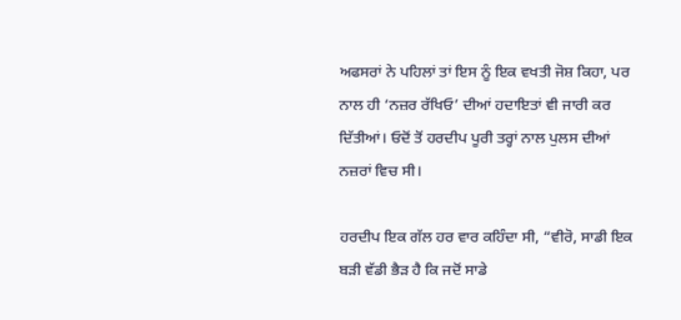ਅਫਸਰਾਂ ਨੇ ਪਹਿਲਾਂ ਤਾਂ ਇਸ ਨੂੰ ਇਕ ਵਖਤੀ ਜੋਸ਼ ਕਿਹਾ, ਪਰ ਨਾਲ ਹੀ ‘ਨਜ਼ਰ ਰੱਖਿਓ’ ਦੀਆਂ ਹਦਾਇਤਾਂ ਵੀ ਜਾਰੀ ਕਰ ਦਿੱਤੀਆਂ। ਓਦੋਂ ਤੋਂ ਹਰਦੀਪ ਪੂਰੀ ਤਰ੍ਹਾਂ ਨਾਲ ਪੁਲਸ ਦੀਆਂ ਨਜ਼ਰਾਂ ਵਿਚ ਸੀ।

ਹਰਦੀਪ ਇਕ ਗੱਲ ਹਰ ਵਾਰ ਕਹਿੰਦਾ ਸੀ, “ਵੀਰੋ, ਸਾਡੀ ਇਕ ਬੜੀ ਵੱਡੀ ਭੈੜ ਹੈ ਕਿ ਜਦੋਂ ਸਾਡੇ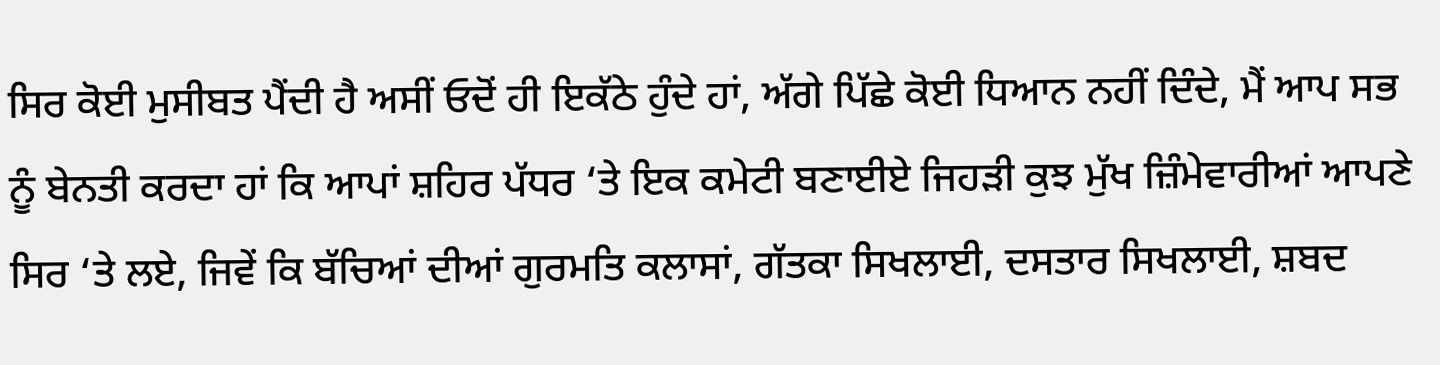ਸਿਰ ਕੋਈ ਮੁਸੀਬਤ ਪੈਂਦੀ ਹੈ ਅਸੀਂ ਓਦੋਂ ਹੀ ਇਕੱਠੇ ਹੁੰਦੇ ਹਾਂ, ਅੱਗੇ ਪਿੱਛੇ ਕੋਈ ਧਿਆਨ ਨਹੀਂ ਦਿੰਦੇ, ਮੈਂ ਆਪ ਸਭ ਨੂੰ ਬੇਨਤੀ ਕਰਦਾ ਹਾਂ ਕਿ ਆਪਾਂ ਸ਼ਹਿਰ ਪੱਧਰ ‘ਤੇ ਇਕ ਕਮੇਟੀ ਬਣਾਈਏ ਜਿਹੜੀ ਕੁਝ ਮੁੱਖ ਜ਼ਿੰਮੇਵਾਰੀਆਂ ਆਪਣੇ ਸਿਰ ‘ਤੇ ਲਏ, ਜਿਵੇਂ ਕਿ ਬੱਚਿਆਂ ਦੀਆਂ ਗੁਰਮਤਿ ਕਲਾਸਾਂ, ਗੱਤਕਾ ਸਿਖਲਾਈ, ਦਸਤਾਰ ਸਿਖਲਾਈ, ਸ਼ਬਦ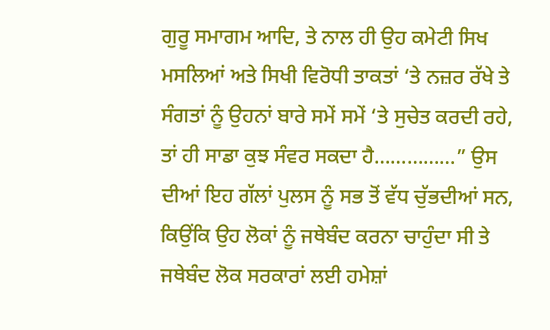ਗੁਰੂ ਸਮਾਗਮ ਆਦਿ, ਤੇ ਨਾਲ ਹੀ ਉਹ ਕਮੇਟੀ ਸਿਖ ਮਸਲਿਆਂ ਅਤੇ ਸਿਖੀ ਵਿਰੋਧੀ ਤਾਕਤਾਂ ‘ਤੇ ਨਜ਼ਰ ਰੱਖੇ ਤੇ ਸੰਗਤਾਂ ਨੂੰ ਉਹਨਾਂ ਬਾਰੇ ਸਮੇਂ ਸਮੇਂ ‘ਤੇ ਸੁਚੇਤ ਕਰਦੀ ਰਹੇ, ਤਾਂ ਹੀ ਸਾਡਾ ਕੁਝ ਸੰਵਰ ਸਕਦਾ ਹੈ……………” ਉਸ ਦੀਆਂ ਇਹ ਗੱਲਾਂ ਪੁਲਸ ਨੂੰ ਸਭ ਤੋਂ ਵੱਧ ਚੁੱਭਦੀਆਂ ਸਨ, ਕਿਉਂਕਿ ਉਹ ਲੋਕਾਂ ਨੂੰ ਜਥੇਬੰਦ ਕਰਨਾ ਚਾਹੁੰਦਾ ਸੀ ਤੇ ਜਥੇਬੰਦ ਲੋਕ ਸਰਕਾਰਾਂ ਲਈ ਹਮੇਸ਼ਾਂ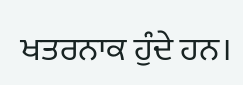ਖਤਰਨਾਕ ਹੁੰਦੇ ਹਨ।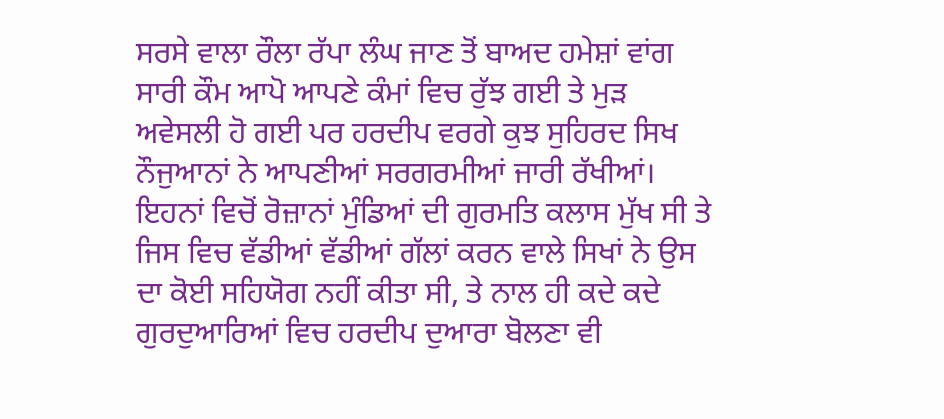ਸਰਸੇ ਵਾਲਾ ਰੌਲਾ ਰੱਪਾ ਲੰਘ ਜਾਣ ਤੋਂ ਬਾਅਦ ਹਮੇਸ਼ਾਂ ਵਾਂਗ ਸਾਰੀ ਕੌਮ ਆਪੋ ਆਪਣੇ ਕੰਮਾਂ ਵਿਚ ਰੁੱਝ ਗਈ ਤੇ ਮੁੜ ਅਵੇਸਲੀ ਹੋ ਗਈ ਪਰ ਹਰਦੀਪ ਵਰਗੇ ਕੁਝ ਸੁਹਿਰਦ ਸਿਖ ਨੌਜੁਆਨਾਂ ਨੇ ਆਪਣੀਆਂ ਸਰਗਰਮੀਆਂ ਜਾਰੀ ਰੱਖੀਆਂ। ਇਹਨਾਂ ਵਿਚੋਂ ਰੋਜ਼ਾਨਾਂ ਮੁੰਡਿਆਂ ਦੀ ਗੁਰਮਤਿ ਕਲਾਸ ਮੁੱਖ ਸੀ ਤੇ ਜਿਸ ਵਿਚ ਵੱਡੀਆਂ ਵੱਡੀਆਂ ਗੱਲਾਂ ਕਰਨ ਵਾਲੇ ਸਿਖਾਂ ਨੇ ਉਸ ਦਾ ਕੋਈ ਸਹਿਯੋਗ ਨਹੀਂ ਕੀਤਾ ਸੀ, ਤੇ ਨਾਲ ਹੀ ਕਦੇ ਕਦੇ ਗੁਰਦੁਆਰਿਆਂ ਵਿਚ ਹਰਦੀਪ ਦੁਆਰਾ ਬੋਲਣਾ ਵੀ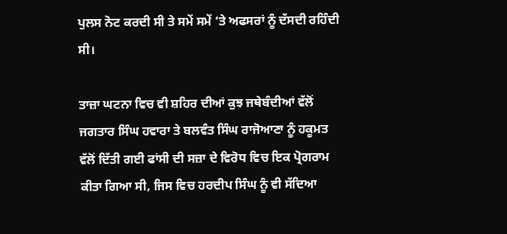ਪੁਲਸ ਨੋਟ ਕਰਦੀ ਸੀ ਤੇ ਸਮੇਂ ਸਮੇਂ ‘ਤੇ ਅਫਸਰਾਂ ਨੂੰ ਦੱਸਦੀ ਰਹਿੰਦੀ ਸੀ।

ਤਾਜ਼ਾ ਘਟਨਾ ਵਿਚ ਵੀ ਸ਼ਹਿਰ ਦੀਆਂ ਕੁਝ ਜਥੇਬੰਦੀਆਂ ਵੱਲੋਂ ਜਗਤਾਰ ਸਿੰਘ ਹਵਾਰਾ ਤੇ ਬਲਵੰਤ ਸਿੰਘ ਰਾਜੋਆਣਾ ਨੂੰ ਹਕੂਮਤ ਵੱਲੋਂ ਦਿੱਤੀ ਗਈ ਫਾਂਸੀ ਦੀ ਸਜ਼ਾ ਦੇ ਵਿਰੋਧ ਵਿਚ ਇਕ ਪ੍ਰੋਗਰਾਮ ਕੀਤਾ ਗਿਆ ਸੀ, ਜਿਸ ਵਿਚ ਹਰਦੀਪ ਸਿੰਘ ਨੂੰ ਵੀ ਸੱਦਿਆ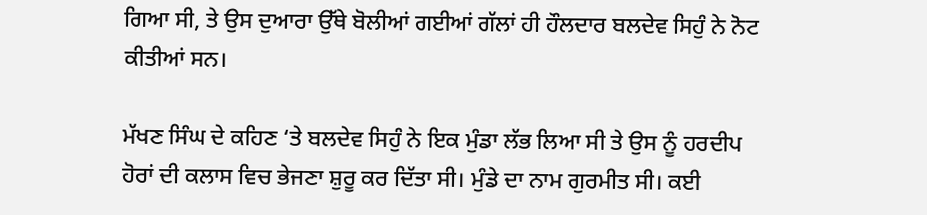ਗਿਆ ਸੀ, ਤੇ ਉਸ ਦੁਆਰਾ ਉੱਥੇ ਬੋਲੀਆਂ ਗਈਆਂ ਗੱਲਾਂ ਹੀ ਹੌਲਦਾਰ ਬਲਦੇਵ ਸਿਹੁੰ ਨੇ ਨੋਟ ਕੀਤੀਆਂ ਸਨ।

ਮੱਖਣ ਸਿੰਘ ਦੇ ਕਹਿਣ ‘ਤੇ ਬਲਦੇਵ ਸਿਹੁੰ ਨੇ ਇਕ ਮੁੰਡਾ ਲੱਭ ਲਿਆ ਸੀ ਤੇ ਉਸ ਨੂੰ ਹਰਦੀਪ ਹੋਰਾਂ ਦੀ ਕਲਾਸ ਵਿਚ ਭੇਜਣਾ ਸ਼ੁਰੂ ਕਰ ਦਿੱਤਾ ਸੀ। ਮੁੰਡੇ ਦਾ ਨਾਮ ਗੁਰਮੀਤ ਸੀ। ਕਈ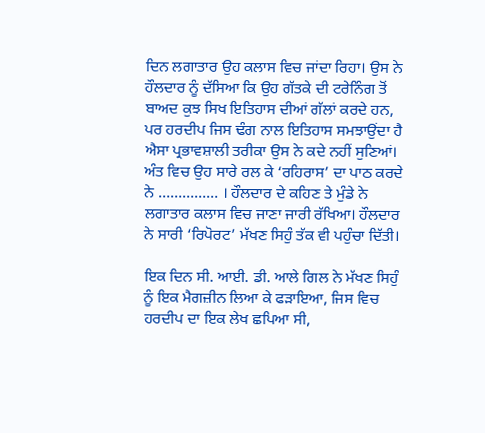ਦਿਨ ਲਗਾਤਾਰ ਉਹ ਕਲਾਸ ਵਿਚ ਜਾਂਦਾ ਰਿਹਾ। ਉਸ ਨੇ ਹੌਲਦਾਰ ਨੂੰ ਦੱਸਿਆ ਕਿ ਉਹ ਗੱਤਕੇ ਦੀ ਟਰੇਨਿੰਗ ਤੋਂ ਬਾਅਦ ਕੁਝ ਸਿਖ ਇਤਿਹਾਸ ਦੀਆਂ ਗੱਲਾਂ ਕਰਦੇ ਹਨ, ਪਰ ਹਰਦੀਪ ਜਿਸ ਢੰਗ ਨਾਲ ਇਤਿਹਾਸ ਸਮਝਾਉਂਦਾ ਹੈ ਐਸਾ ਪ੍ਰਭਾਵਸ਼ਾਲੀ ਤਰੀਕਾ ਉਸ ਨੇ ਕਦੇ ਨਹੀਂ ਸੁਣਿਆਂ। ਅੰਤ ਵਿਚ ਉਹ ਸਾਰੇ ਰਲ ਕੇ ‘ਰਹਿਰਾਸ’ ਦਾ ਪਾਠ ਕਰਦੇ ਨੇ …………… । ਹੌਲਦਾਰ ਦੇ ਕਹਿਣ ਤੇ ਮੁੰਡੇ ਨੇ ਲਗਾਤਾਰ ਕਲਾਸ ਵਿਚ ਜਾਣਾ ਜਾਰੀ ਰੱਖਿਆ। ਹੌਲਦਾਰ ਨੇ ਸਾਰੀ ‘ਰਿਪੋਰਟ’ ਮੱਖਣ ਸਿਹੁੰ ਤੱਕ ਵੀ ਪਹੁੰਚਾ ਦਿੱਤੀ।

ਇਕ ਦਿਨ ਸੀ. ਆਈ. ਡੀ. ਆਲੇ ਗਿਲ ਨੇ ਮੱਖਣ ਸਿਹੁੰ ਨੂੰ ਇਕ ਮੈਗਜ਼ੀਨ ਲਿਆ ਕੇ ਫੜਾਇਆ, ਜਿਸ ਵਿਚ ਹਰਦੀਪ ਦਾ ਇਕ ਲੇਖ ਛਪਿਆ ਸੀ,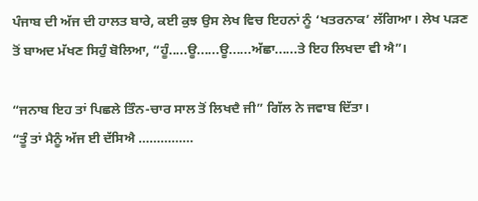ਪੰਜਾਬ ਦੀ ਅੱਜ ਦੀ ਹਾਲਤ ਬਾਰੇ, ਕਈ ਕੁਝ ਉਸ ਲੇਖ ਵਿਚ ਇਹਨਾਂ ਨੂੰ ‘ਖਤਰਨਾਕ’ ਲੱਗਿਆ। ਲੇਖ ਪੜਣ ਤੋਂ ਬਾਅਦ ਮੱਖਣ ਸਿਹੁੰ ਬੋਲਿਆ, “ਹੂੰ.....ਊ......ਊ......ਅੱਛਾ......ਤੇ ਇਹ ਲਿਖਦਾ ਵੀ ਐ”।

“ਜਨਾਬ ਇਹ ਤਾਂ ਪਿਛਲੇ ਤਿੰਨ-ਚਾਰ ਸਾਲ ਤੋਂ ਲਿਖਦੈ ਜੀ” ਗਿੱਲ ਨੇ ਜਵਾਬ ਦਿੱਤਾ।
“ਤੂੰ ਤਾਂ ਮੈਨੂੰ ਅੱਜ ਈ ਦੱਸਿਐ ……………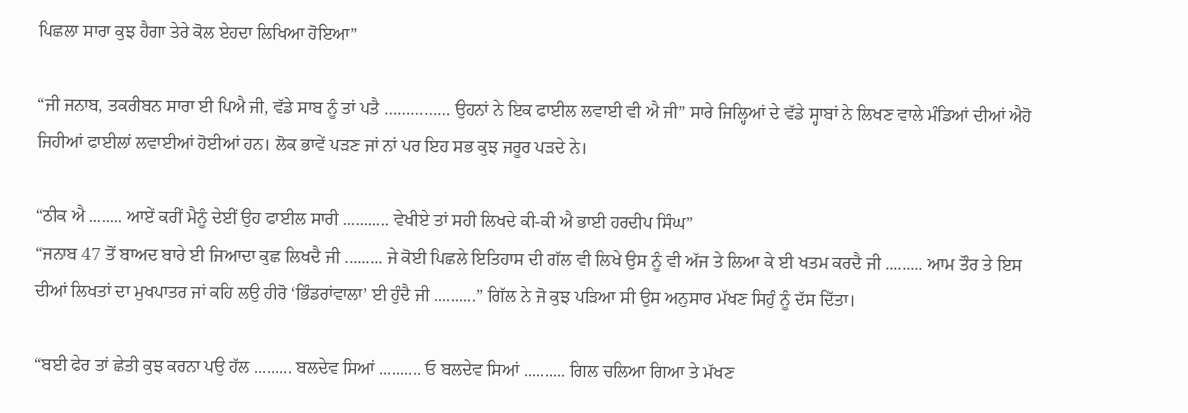ਪਿਛਲਾ ਸਾਰਾ ਕੁਝ ਹੈਗਾ ਤੇਰੇ ਕੋਲ ਏਹਦਾ ਲਿਖਿਆ ਹੋਇਆ”

“ਜੀ ਜਨਾਬ, ਤਕਰੀਬਨ ਸਾਰਾ ਈ ਪਿਐ ਜੀ, ਵੱਡੇ ਸਾਬ ਨੂੰ ਤਾਂ ਪਤੈ …………… ਉਹਨਾਂ ਨੇ ਇਕ ਫਾਈਲ ਲਵਾਈ ਵੀ ਐ ਜੀ” ਸਾਰੇ ਜਿਲ੍ਹਿਆਂ ਦੇ ਵੱਡੇ ਸ੍ਹਾਬਾਂ ਨੇ ਲਿਖਣ ਵਾਲੇ ਮੰਡਿਆਂ ਦੀਆਂ ਐਹੋ ਜਿਹੀਆਂ ਫਾਈਲਾਂ ਲਵਾਈਆਂ ਹੋਈਆਂ ਹਨ। ਲੋਕ ਭਾਵੇਂ ਪੜਣ ਜਾਂ ਨਾਂ ਪਰ ਇਹ ਸਭ ਕੁਝ ਜਰੂਰ ਪੜਦੇ ਨੇ।

“ਠੀਕ ਐ ........ ਆਏਂ ਕਰੀਂ ਮੈਨੂੰ ਦੇਈਂ ਉਹ ਫਾਈਲ ਸਾਰੀ ........... ਵੇਖੀਏ ਤਾਂ ਸਹੀ ਲਿਖਦੇ ਕੀ-ਕੀ ਐ ਭਾਈ ਹਰਦੀਪ ਸਿੰਘ”
“ਜਨਾਬ 47 ਤੋਂ ਬਾਅਦ ਬਾਰੇ ਈ ਜਿਆਦਾ ਕੁਛ ਲਿਖਦੈ ਜੀ ......... ਜੇ ਕੋਈ ਪਿਛਲੇ ਇਤਿਹਾਸ ਦੀ ਗੱਲ ਵੀ ਲਿਖੇ ਉਸ ਨੂੰ ਵੀ ਅੱਜ ਤੇ ਲਿਆ ਕੇ ਈ ਖਤਮ ਕਰਦੈ ਜੀ ......... ਆਮ ਤੌਰ ਤੇ ਇਸ ਦੀਆਂ ਲਿਖਤਾਂ ਦਾ ਮੁਖਪਾਤਰ ਜਾਂ ਕਹਿ ਲਉ ਹੀਰੋ ‘ਭਿੰਡਰਾਂਵਾਲਾ’ ਈ ਹੁੰਦੈ ਜੀ ..........” ਗਿੱਲ ਨੇ ਜੋ ਕੁਝ ਪੜਿਆ ਸੀ ਉਸ ਅਨੁਸਾਰ ਮੱਖਣ ਸਿਹੁੰ ਨੂੰ ਦੱਸ ਦਿੱਤਾ।

“ਬਈ ਫੇਰ ਤਾਂ ਛੇਤੀ ਕੁਝ ਕਰਨਾ ਪਉ ਹੱਲ ......... ਬਲਦੇਵ ਸਿਆਂ .......... ਓ ਬਲਦੇਵ ਸਿਆਂ .......... ਗਿਲ ਚਲਿਆ ਗਿਆ ਤੇ ਮੱਖਣ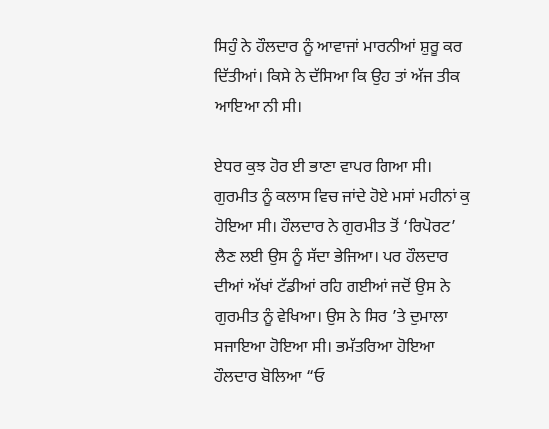ਸਿਹੁੰ ਨੇ ਹੌਲਦਾਰ ਨੂੰ ਆਵਾਜਾਂ ਮਾਰਨੀਆਂ ਸ਼ੁਰੂ ਕਰ ਦਿੱਤੀਆਂ। ਕਿਸੇ ਨੇ ਦੱਸਿਆ ਕਿ ਉਹ ਤਾਂ ਅੱਜ ਤੀਕ ਆਇਆ ਨੀ ਸੀ।

ਏਧਰ ਕੁਝ ਹੋਰ ਈ ਭਾਣਾ ਵਾਪਰ ਗਿਆ ਸੀ। ਗੁਰਮੀਤ ਨੂੰ ਕਲਾਸ ਵਿਚ ਜਾਂਦੇ ਹੋਏ ਮਸਾਂ ਮਹੀਨਾਂ ਕੁ ਹੋਇਆ ਸੀ। ਹੌਲਦਾਰ ਨੇ ਗੁਰਮੀਤ ਤੋਂ ‘ਰਿਪੋਰਟ’ ਲੈਣ ਲਈ ਉਸ ਨੂੰ ਸੱਦਾ ਭੇਜਿਆ। ਪਰ ਹੌਲਦਾਰ ਦੀਆਂ ਅੱਖਾਂ ਟੱਡੀਆਂ ਰਹਿ ਗਈਆਂ ਜਦੋਂ ਉਸ ਨੇ ਗੁਰਮੀਤ ਨੂੰ ਵੇਖਿਆ। ਉਸ ਨੇ ਸਿਰ ’ਤੇ ਦੁਮਾਲਾ ਸਜਾਇਆ ਹੋਇਆ ਸੀ। ਭਮੱਤਰਿਆ ਹੋਇਆ ਹੌਲਦਾਰ ਬੋਲਿਆ “ਓ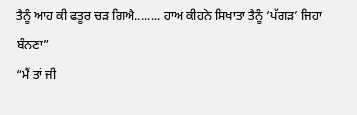ਤੈਨੂੰ ਆਹ ਕੀ ਫਤੂਰ ਚੜ ਗਿਐ........ ਹਾਅ ਕੀਹਨੇ ਸਿਖਾਤਾ ਤੈਨੂੰ ‘ਪੱਗੜ’ ਜਿਹਾ ਬੰਨਣਾ”
“ਮੈਂ ਤਾਂ ਜੀ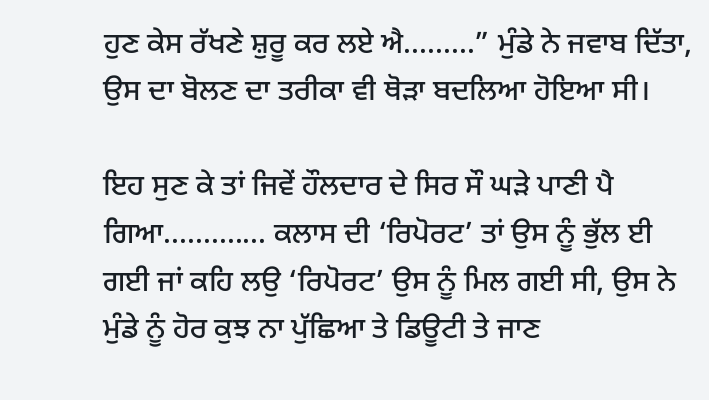ਹੁਣ ਕੇਸ ਰੱਖਣੇ ਸ਼ੁਰੂ ਕਰ ਲਏ ਐ.........” ਮੁੰਡੇ ਨੇ ਜਵਾਬ ਦਿੱਤਾ, ਉਸ ਦਾ ਬੋਲਣ ਦਾ ਤਰੀਕਾ ਵੀ ਥੋੜਾ ਬਦਲਿਆ ਹੋਇਆ ਸੀ।

ਇਹ ਸੁਣ ਕੇ ਤਾਂ ਜਿਵੇਂ ਹੌਲਦਾਰ ਦੇ ਸਿਰ ਸੌ ਘੜੇ ਪਾਣੀ ਪੈ ਗਿਆ............. ਕਲਾਸ ਦੀ ‘ਰਿਪੋਰਟ’ ਤਾਂ ਉਸ ਨੂੰ ਭੁੱਲ ਈ ਗਈ ਜਾਂ ਕਹਿ ਲਉ ‘ਰਿਪੋਰਟ’ ਉਸ ਨੂੰ ਮਿਲ ਗਈ ਸੀ, ਉਸ ਨੇ ਮੁੰਡੇ ਨੂੰ ਹੋਰ ਕੁਝ ਨਾ ਪੁੱਛਿਆ ਤੇ ਡਿਊਟੀ ਤੇ ਜਾਣ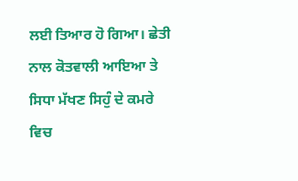ਲਈ ਤਿਆਰ ਹੋ ਗਿਆ। ਛੇਤੀ ਨਾਲ ਕੋਤਵਾਲੀ ਆਇਆ ਤੇ ਸਿਧਾ ਮੱਖਣ ਸਿਹੁੰ ਦੇ ਕਮਰੇ ਵਿਚ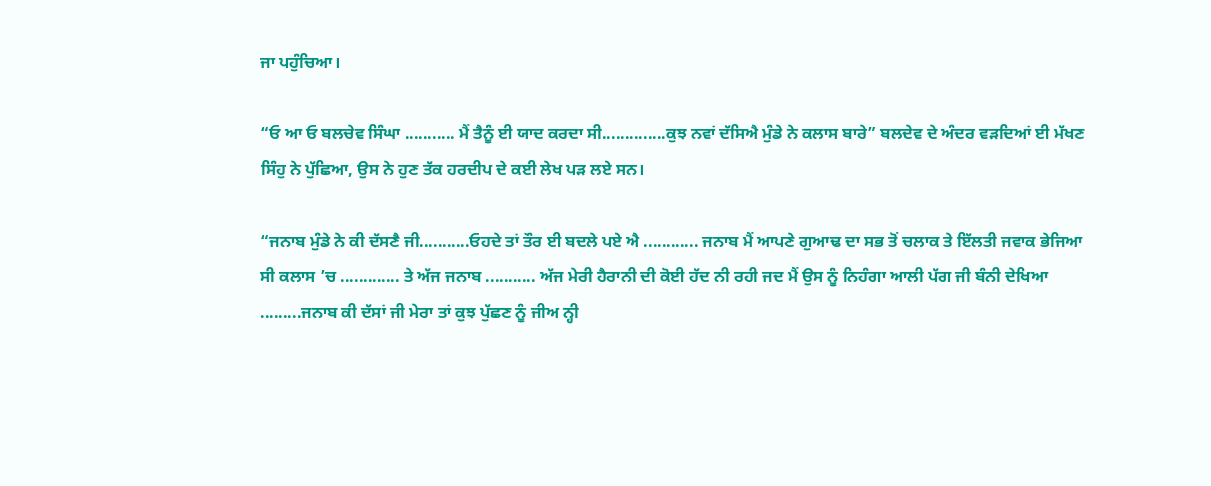ਜਾ ਪਹੁੰਚਿਆ।

“ਓ ਆ ਓ ਬਲਚੇਵ ਸਿੰਘਾ ........... ਮੈਂ ਤੈਨੂੰ ਈ ਯਾਦ ਕਰਦਾ ਸੀ..............ਕੁਝ ਨਵਾਂ ਦੱਸਿਐ ਮੁੰਡੇ ਨੇ ਕਲਾਸ ਬਾਰੇ” ਬਲਦੇਵ ਦੇ ਅੰਦਰ ਵੜਦਿਆਂ ਈ ਮੱਖਣ ਸਿੰਹੁ ਨੇ ਪੁੱਛਿਆ, ਉਸ ਨੇ ਹੁਣ ਤੱਕ ਹਰਦੀਪ ਦੇ ਕਈ ਲੇਖ ਪੜ ਲਏ ਸਨ।

“ਜਨਾਬ ਮੁੰਡੇ ਨੇ ਕੀ ਦੱਸਣੈ ਜੀ...........ਓਹਦੇ ਤਾਂ ਤੌਰ ਈ ਬਦਲੇ ਪਏ ਐ ............ ਜਨਾਬ ਮੈਂ ਆਪਣੇ ਗੁਆਢ ਦਾ ਸਭ ਤੋਂ ਚਲਾਕ ਤੇ ਇੱਲਤੀ ਜਵਾਕ ਭੇਜਿਆ ਸੀ ਕਲਾਸ ’ਚ ............. ਤੇ ਅੱਜ ਜਨਾਬ ........... ਅੱਜ ਮੇਰੀ ਹੈਰਾਨੀ ਦੀ ਕੋਈ ਹੱਦ ਨੀ ਰਹੀ ਜਦ ਮੈਂ ਉਸ ਨੂੰ ਨਿਹੰਗਾ ਆਲੀ ਪੱਗ ਜੀ ਬੰਨੀ ਦੇਖਿਆ .........ਜਨਾਬ ਕੀ ਦੱਸਾਂ ਜੀ ਮੇਰਾ ਤਾਂ ਕੁਝ ਪੁੱਛਣ ਨੂੰ ਜੀਅ ਨ੍ਹੀ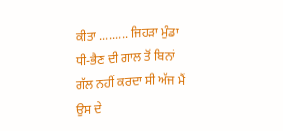ਕੀਤਾ ......... ਜਿਹੜਾ ਮੁੰਡਾ ਧੀ-ਭੈਣ ਦੀ ਗਾਲ ਤੋਂ ਬਿਨਾਂ ਗੱਲ ਨਹੀਂ ਕਰਦਾ ਸੀ ਅੱਜ ਮੈਂ ਉਸ ਦੇ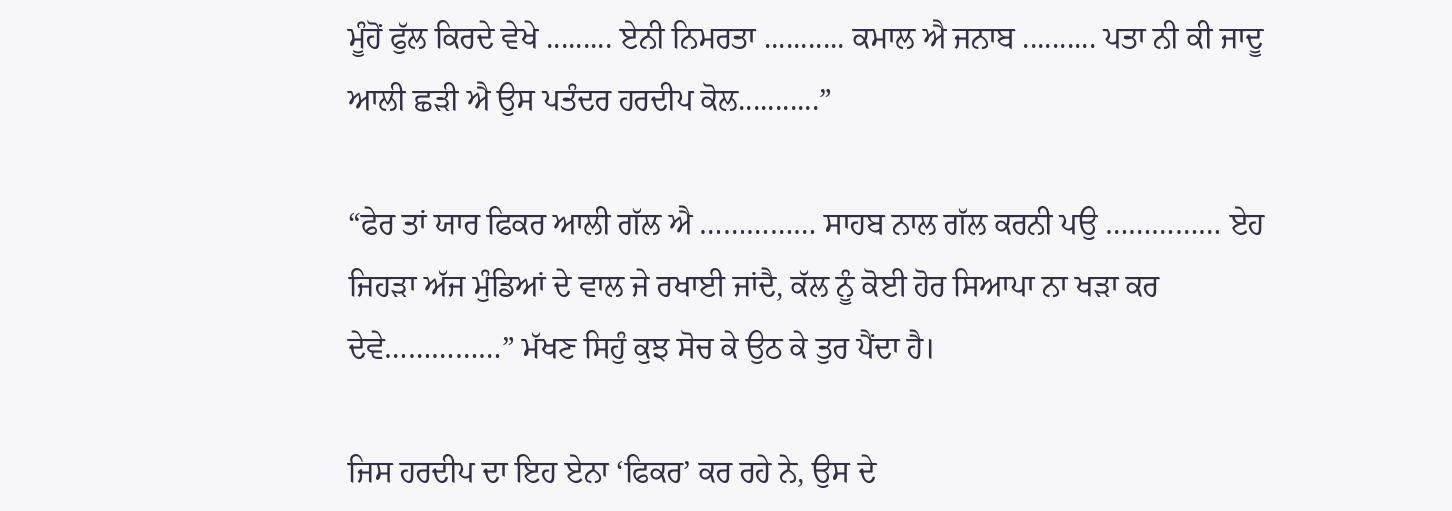ਮੂੰਹੋਂ ਫੁੱਲ ਕਿਰਦੇ ਵੇਖੇ ......... ਏਨੀ ਨਿਮਰਤਾ ........... ਕਮਾਲ ਐ ਜਨਾਬ .......... ਪਤਾ ਨੀ ਕੀ ਜਾਦੂ ਆਲੀ ਛੜੀ ਐ ਉਸ ਪਤੰਦਰ ਹਰਦੀਪ ਕੋਲ...........”

“ਫੇਰ ਤਾਂ ਯਾਰ ਫਿਕਰ ਆਲੀ ਗੱਲ ਐ …………… ਸਾਹਬ ਨਾਲ ਗੱਲ ਕਰਨੀ ਪਉ …………… ਏਹ ਜਿਹੜਾ ਅੱਜ ਮੁੰਡਿਆਂ ਦੇ ਵਾਲ ਜੇ ਰਖਾਈ ਜਾਂਦੈ, ਕੱਲ ਨੂੰ ਕੋਈ ਹੋਰ ਸਿਆਪਾ ਨਾ ਖੜਾ ਕਰ ਦੇਵੇ……………” ਮੱਖਣ ਸਿਹੁੰ ਕੁਝ ਸੋਚ ਕੇ ਉਠ ਕੇ ਤੁਰ ਪੈਂਦਾ ਹੈ।

ਜਿਸ ਹਰਦੀਪ ਦਾ ਇਹ ਏਨਾ ‘ਫਿਕਰ’ ਕਰ ਰਹੇ ਨੇ, ਉਸ ਦੇ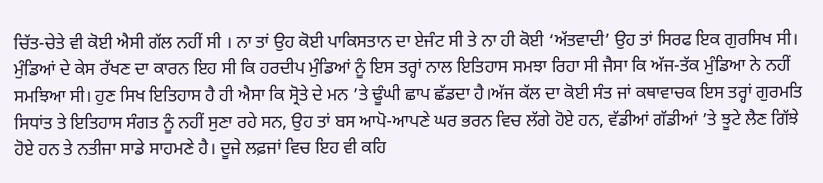ਚਿੱਤ-ਚੇਤੇ ਵੀ ਕੋਈ ਐਸੀ ਗੱਲ ਨਹੀਂ ਸੀ । ਨਾ ਤਾਂ ਉਹ ਕੋਈ ਪਾਕਿਸਤਾਨ ਦਾ ਏਜੰਟ ਸੀ ਤੇ ਨਾ ਹੀ ਕੋਈ ‘ਅੱਤਵਾਦੀ’ ਉਹ ਤਾਂ ਸਿਰਫ ਇਕ ਗੁਰਸਿਖ ਸੀ। ਮੁੰਡਿਆਂ ਦੇ ਕੇਸ ਰੱਖਣ ਦਾ ਕਾਰਨ ਇਹ ਸੀ ਕਿ ਹਰਦੀਪ ਮੁੰਡਿਆਂ ਨੂੰ ਇਸ ਤਰ੍ਹਾਂ ਨਾਲ ਇਤਿਹਾਸ ਸਮਝਾ ਰਿਹਾ ਸੀ ਜੈਸਾ ਕਿ ਅੱਜ-ਤੱਕ ਮੁੰਡਿਆ ਨੇ ਨਹੀਂ ਸਮਝਿਆ ਸੀ। ਹੁਣ ਸਿਖ ਇਤਿਹਾਸ ਹੈ ਹੀ ਐਸਾ ਕਿ ਸ੍ਰੋਤੇ ਦੇ ਮਨ ’ਤੇ ਢੂੰਘੀ ਛਾਪ ਛੱਡਦਾ ਹੈ।ਅੱਜ ਕੱਲ ਦਾ ਕੋਈ ਸੰਤ ਜਾਂ ਕਥਾਵਾਚਕ ਇਸ ਤਰ੍ਹਾਂ ਗੁਰਮਤਿ ਸਿਧਾਂਤ ਤੇ ਇਤਿਹਾਸ ਸੰਗਤ ਨੂੰ ਨਹੀਂ ਸੁਣਾ ਰਹੇ ਸਨ, ਉਹ ਤਾਂ ਬਸ ਆਪੋ-ਆਪਣੇ ਘਰ ਭਰਨ ਵਿਚ ਲੱਗੇ ਹੋਏ ਹਨ, ਵੱਡੀਆਂ ਗੱਡੀਆਂ ’ਤੇ ਝੂਟੇ ਲੈਣ ਗਿੱਝੇ ਹੋਏ ਹਨ ਤੇ ਨਤੀਜਾ ਸਾਡੇ ਸਾਹਮਣੇ ਹੈ। ਦੂਜੇ ਲਫ਼ਜਾਂ ਵਿਚ ਇਹ ਵੀ ਕਹਿ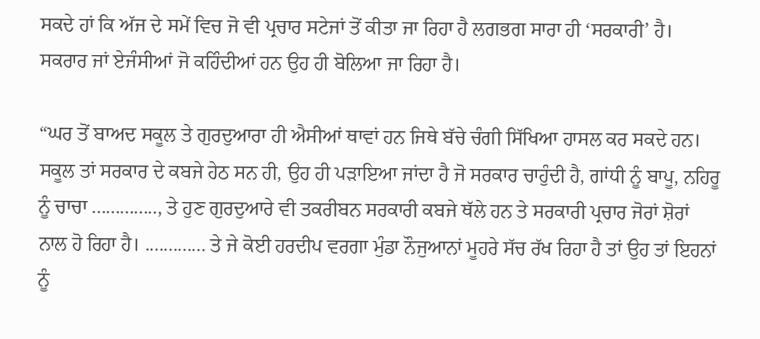ਸਕਦੇ ਹਾਂ ਕਿ ਅੱਜ ਦੇ ਸਮੇਂ ਵਿਚ ਜੋ ਵੀ ਪ੍ਰਚਾਰ ਸਟੇਜਾਂ ਤੋਂ ਕੀਤਾ ਜਾ ਰਿਹਾ ਹੈ ਲਗਭਗ ਸਾਰਾ ਹੀ ‘ਸਰਕਾਰੀ’ ਹੈ। ਸਕਰਾਰ ਜਾਂ ਏਜੰਸੀਆਂ ਜੋ ਕਹਿੰਦੀਆਂ ਹਨ ਉਹ ਹੀ ਬੋਲਿਆ ਜਾ ਰਿਹਾ ਹੈ।

“ਘਰ ਤੋਂ ਬਾਅਦ ਸਕੂਲ ਤੇ ਗੁਰਦੁਆਰਾ ਹੀ ਐਸੀਆਂ ਥਾਵਾਂ ਹਨ ਜਿਥੇ ਬੱਚੇ ਚੰਗੀ ਸਿੱਖਿਆ ਹਾਸਲ ਕਰ ਸਕਦੇ ਹਨ। ਸਕੂਲ ਤਾਂ ਸਰਕਾਰ ਦੇ ਕਬਜੇ ਹੇਠ ਸਨ ਹੀ, ਉਹ ਹੀ ਪੜਾਇਆ ਜਾਂਦਾ ਹੈ ਜੋ ਸਰਕਾਰ ਚਾਹੁੰਦੀ ਹੈ, ਗਾਂਧੀ ਨੂੰ ਬਾਪੂ, ਨਹਿਰੂ ਨੂੰ ਚਾਚਾ .............., ਤੇ ਹੁਣ ਗੁਰਦੁਆਰੇ ਵੀ ਤਕਰੀਬਨ ਸਰਕਾਰੀ ਕਬਜੇ ਥੱਲੇ ਹਨ ਤੇ ਸਰਕਾਰੀ ਪ੍ਰਚਾਰ ਜੋਰਾਂ ਸ਼ੋਰਾਂ ਨਾਲ ਹੋ ਰਿਹਾ ਹੈ। ............. ਤੇ ਜੇ ਕੋਈ ਹਰਦੀਪ ਵਰਗਾ ਮੁੰਡਾ ਨੌਜੁਆਨਾਂ ਮੂਹਰੇ ਸੱਚ ਰੱਖ ਰਿਹਾ ਹੈ ਤਾਂ ਉਹ ਤਾਂ ਇਹਨਾਂ ਨੂੰ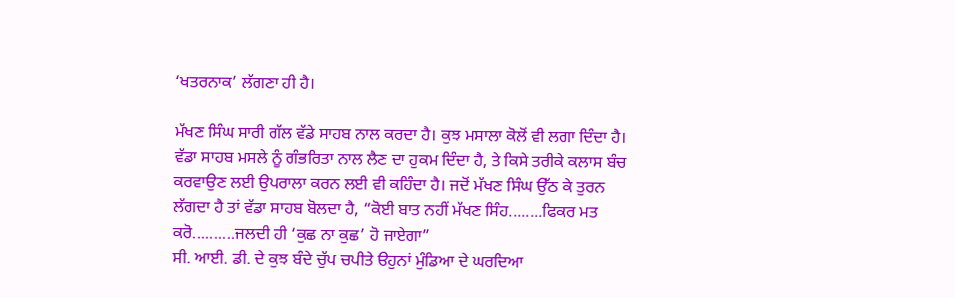‘ਖਤਰਨਾਕ’ ਲੱਗਣਾ ਹੀ ਹੈ।

ਮੱਖਣ ਸਿੰਘ ਸਾਰੀ ਗੱਲ ਵੱਡੇ ਸਾਹਬ ਨਾਲ ਕਰਦਾ ਹੈ। ਕੁਝ ਮਸਾਲਾ ਕੋਲੋਂ ਵੀ ਲਗਾ ਦਿੰਦਾ ਹੈ। ਵੱਡਾ ਸਾਹਬ ਮਸਲੇ ਨੂੰ ਗੰਭਰਿਤਾ ਨਾਲ ਲੈਣ ਦਾ ਹੁਕਮ ਦਿੰਦਾ ਹੈ, ਤੇ ਕਿਸੇ ਤਰੀਕੇ ਕਲਾਸ ਬੰਚ ਕਰਵਾਉਣ ਲਈ ਉਪਰਾਲਾ ਕਰਨ ਲਈ ਵੀ ਕਹਿੰਦਾ ਹੈ। ਜਦੋਂ ਮੱਖਣ ਸਿੰਘ ਉੱਠ ਕੇ ਤੁਰਨ ਲੱਗਦਾ ਹੈ ਤਾਂ ਵੱਡਾ ਸਾਹਬ ਬੋਲਦਾ ਹੈ, “ਕੋਈ ਬਾਤ ਨਹੀਂ ਮੱਖਣ ਸਿੰਹ........ਫਿਕਰ ਮਤ ਕਰੋ..........ਜਲਦੀ ਹੀ ‘ਕੁਛ ਨਾ ਕੁਛ’ ਹੋ ਜਾਏਗਾ”
ਸੀ. ਆਈ. ਡੀ. ਦੇ ਕੁਝ ਬੰਦੇ ਚੁੱਪ ਚਪੀਤੇ ੳਹੁਨਾਂ ਮੁੰਡਿਆ ਦੇ ਘਰਦਿਆ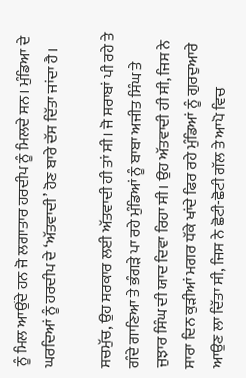ਨੂੰ ਮਿਲ ਆਉਂਦੇ ਹਨ ਜੋ ਲਗਾਤਾਰ ਹਰਦੀਪ ਨੂੰ ਮਿਲਦੇ ਸਨ। ਮੁੰਡਿਆ ਦੇ ਘਰਦਿਆਂ ਨੂੰ ਹਰਦੀਪ ਦੇ ‘ਅੱਤਵਾਦੀ’ ਹੋਣ ਬਾਰੇ ਦੱਸ ਦਿੱਤਾ ਜਾਂਦਾ ਹੈ।

ਸਚਮੁੱਚ, ਉਹ ਸਰਕਾਰ ਲਈ ਅੱਤਵਾਦੀ ਹੀ ਤਾਂ ਸੀ। ਜੋ ਸਰਾਬਾਂ ਪੀ ਰਹੇ ਤੇ ਗੰਦੇ ਗਾਣਿਆ ਤੇ ਭੰਗੜੇ ਪਾ ਰਹੇ ਮੁੰਡਿਆਂ ਨੂੰ ਬਾਬਾ ਅਜੀਤ ਸਿੰਘ ਤੇ ਜੁਝਾਰ ਸਿੰਘ ਦੀ ਯਾਦ ਦਿਵਾ ਰਿਹਾ ਸੀ। ਉਹ ਅੱਤਵਾਦੀ ਹੀ ਸੀ, ਜਿਸ ਨੇ ਸਾਰਾ ਦਿਨ ਕੁੜੀਆਂ ਮਗਰ ਧੱਕੇ ਖਾਂਦੇ ਫਿਰ ਰਹੇ ਮੁੰਡਿਆਂ ਨੂੰ ਗੁਰਦੁਆਰੇ ਆਉਣ ਲਾ ਦਿੱਤਾ ਸੀ, ਜਿਸ ਨੇ ਛੋਟੀ-ਛੋਟੀ ਗੱਲ ਤੇ ਆਪੋ ਵਿਚ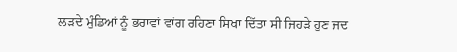ਲੜਦੇ ਮੁੰਡਿਆਂ ਨੂੰ ਭਰਾਵਾਂ ਵਾਂਗ ਰਹਿਣਾ ਸਿਖਾ ਦਿੱਤਾ ਸੀ ਜਿਹੜੇ ਹੁਣ ਜਦ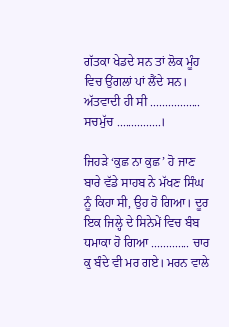ਗੱਤਕਾ ਖੇਡਦੇ ਸਨ ਤਾਂ ਲੋਕ ਮੂੰਹ ਵਿਚ ਉਂਗਲਾਂ ਪਾਂ ਲੈਂਦੇ ਸਨ। ਅੱਤਵਾਦੀ ਹੀ ਸੀ ................. ਸਚਮੁੱਚ ...............।

ਜਿਹੜੇ ‘ਕੁਛ ਨਾ ਕੁਛ’ ਹੋ ਜਾਣ ਬਾਰੇ ਵੱਡੇ ਸਾਹਬ ਨੇ ਮੱਖਣ ਸਿੰਘ ਨੂੰ ਕਿਹਾ ਸੀ, ਉਹ ਹੋ ਗਿਆ। ਦੂਰ ਇਕ ਜਿਲ੍ਹੇ ਦੇ ਸਿਨੇਮੇਂ ਵਿਚ ਬੰਬ ਧਮਾਕਾ ਹੋ ਗਿਆ ............. ਚਾਰ ਕੁ ਬੰਦੇ ਵੀ ਮਰ ਗਏ। ਮਰਨ ਵਾਲੇ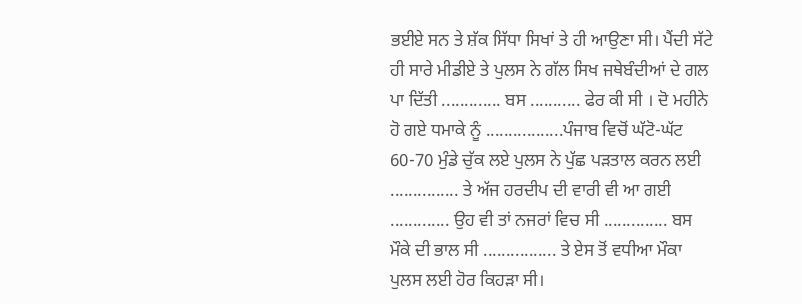ਭਈਏ ਸਨ ਤੇ ਸ਼ੱਕ ਸਿੱਧਾ ਸਿਖਾਂ ਤੇ ਹੀ ਆਉਣਾ ਸੀ। ਪੈਂਦੀ ਸੱਟੇ ਹੀ ਸਾਰੇ ਮੀਡੀਏ ਤੇ ਪੁਲਸ ਨੇ ਗੱਲ ਸਿਖ ਜਥੇਬੰਦੀਆਂ ਦੇ ਗਲ ਪਾ ਦਿੱਤੀ ............. ਬਸ ........... ਫੇਰ ਕੀ ਸੀ । ਦੋ ਮਹੀਨੇ ਹੋ ਗਏ ਧਮਾਕੇ ਨੂੰ .................ਪੰਜਾਬ ਵਿਚੋਂ ਘੱਟੋ-ਘੱਟ 60-70 ਮੁੰਡੇ ਚੁੱਕ ਲਏ ਪੁਲਸ ਨੇ ਪੁੱਛ ਪੜਤਾਲ ਕਰਨ ਲਈ ............... ਤੇ ਅੱਜ ਹਰਦੀਪ ਦੀ ਵਾਰੀ ਵੀ ਆ ਗਈ ............. ਉਹ ਵੀ ਤਾਂ ਨਜਰਾਂ ਵਿਚ ਸੀ .............. ਬਸ ਮੌਕੇ ਦੀ ਭਾਲ ਸੀ ................ ਤੇ ਏਸ ਤੋਂ ਵਧੀਆ ਮੌਕਾ ਪੁਲਸ ਲਈ ਹੋਰ ਕਿਹੜਾ ਸੀ।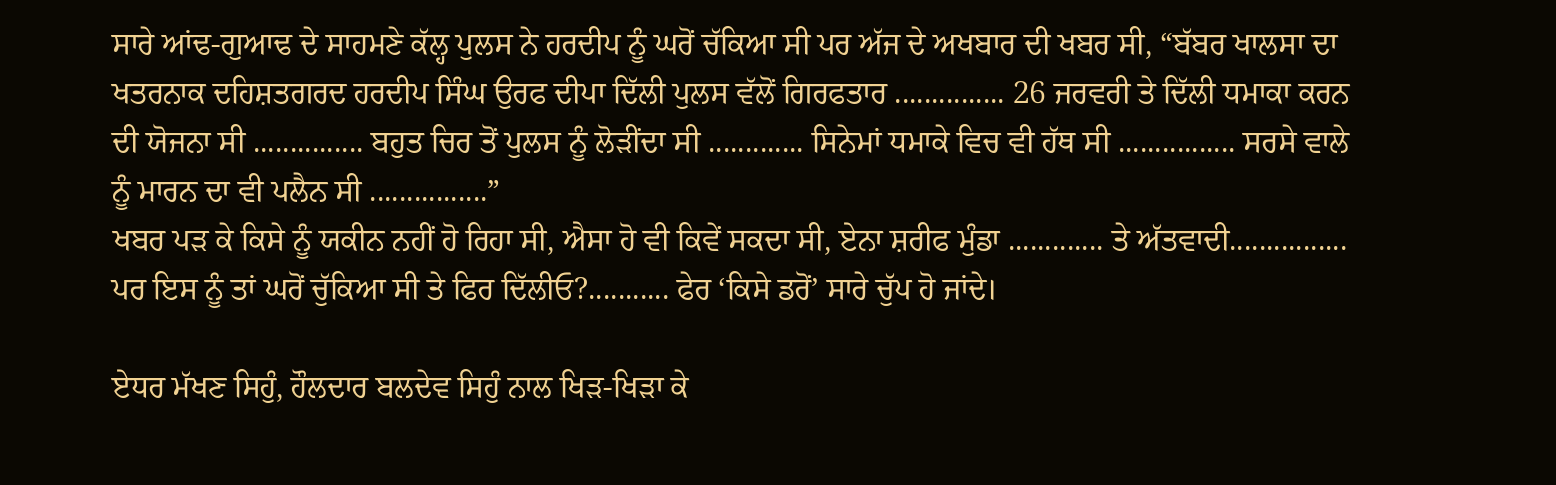ਸਾਰੇ ਆਂਢ-ਗੁਆਢ ਦੇ ਸਾਹਮਣੇ ਕੱਲ੍ਹ ਪੁਲਸ ਨੇ ਹਰਦੀਪ ਨੂੰ ਘਰੋਂ ਚੱਕਿਆ ਸੀ ਪਰ ਅੱਜ ਦੇ ਅਖਬਾਰ ਦੀ ਖਬਰ ਸੀ, “ਬੱਬਰ ਖਾਲਸਾ ਦਾ ਖਤਰਨਾਕ ਦਹਿਸ਼ਤਗਰਦ ਹਰਦੀਪ ਸਿੰਘ ਉਰਫ ਦੀਪਾ ਦਿੱਲੀ ਪੁਲਸ ਵੱਲੋਂ ਗਿਰਫਤਾਰ ............... 26 ਜਰਵਰੀ ਤੇ ਦਿੱਲੀ ਧਮਾਕਾ ਕਰਨ ਦੀ ਯੋਜਨਾ ਸੀ ............... ਬਹੁਤ ਚਿਰ ਤੋਂ ਪੁਲਸ ਨੂੰ ਲੋੜੀਂਦਾ ਸੀ ............. ਸਿਨੇਮਾਂ ਧਮਾਕੇ ਵਿਚ ਵੀ ਹੱਥ ਸੀ ................ ਸਰਸੇ ਵਾਲੇ ਨੂੰ ਮਾਰਨ ਦਾ ਵੀ ਪਲੈਨ ਸੀ ................”
ਖਬਰ ਪੜ ਕੇ ਕਿਸੇ ਨੂੰ ਯਕੀਨ ਨਹੀਂ ਹੋ ਰਿਹਾ ਸੀ, ਐਸਾ ਹੋ ਵੀ ਕਿਵੇਂ ਸਕਦਾ ਸੀ, ਏਨਾ ਸ਼ਰੀਫ ਮੁੰਡਾ ............. ਤੇ ਅੱਤਵਾਦੀ................ ਪਰ ਇਸ ਨੂੰ ਤਾਂ ਘਰੋਂ ਚੁੱਕਿਆ ਸੀ ਤੇ ਫਿਰ ਦਿੱਲੀਓ?........... ਫੇਰ ‘ਕਿਸੇ ਡਰੋਂ’ ਸਾਰੇ ਚੁੱਪ ਹੋ ਜਾਂਦੇ।

ਏਧਰ ਮੱਖਣ ਸਿਹੁੰ, ਹੌਲਦਾਰ ਬਲਦੇਵ ਸਿਹੁੰ ਨਾਲ ਖਿੜ-ਖਿੜਾ ਕੇ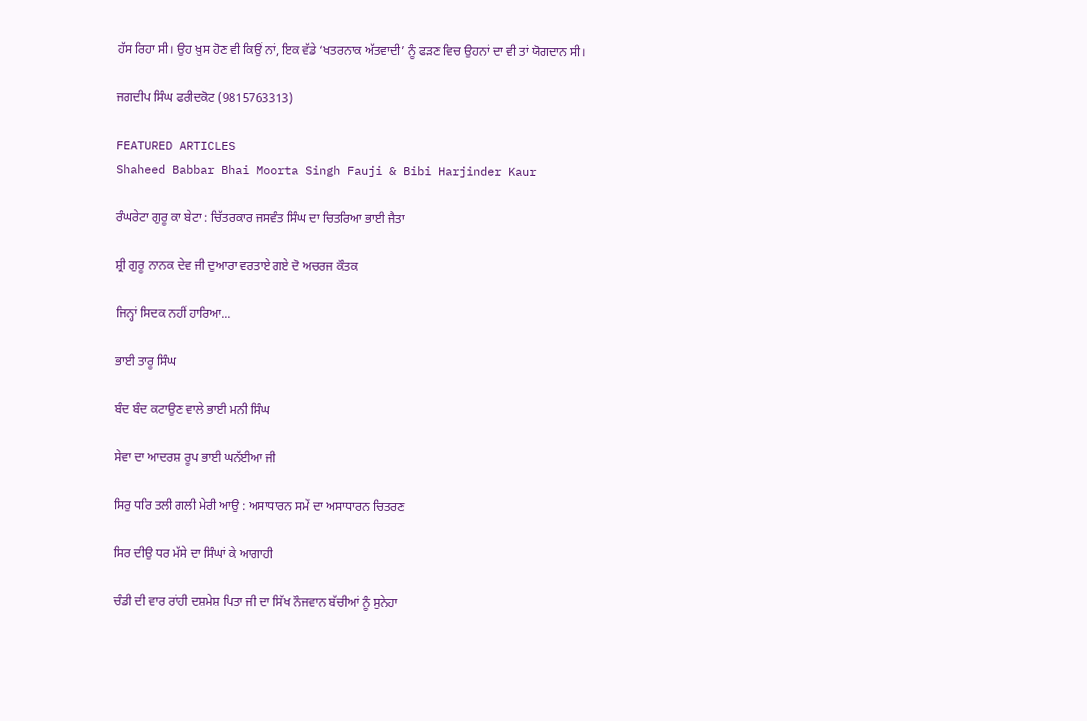ਹੱਸ ਰਿਹਾ ਸੀ। ਉਹ ਖ਼ੁਸ ਹੋਣ ਵੀ ਕਿਉਂ ਨਾਂ, ਇਕ ਵੱਡੇ ‘ਖਤਰਨਾਕ ਅੱਤਵਾਦੀ’ ਨੂੰ ਫੜਣ ਵਿਚ ਉਹਨਾਂ ਦਾ ਵੀ ਤਾਂ ਯੋਗਦਾਨ ਸੀ।

ਜਗਦੀਪ ਸਿੰਘ ਫਰੀਦਕੋਟ (9815763313)

FEATURED ARTICLES
Shaheed Babbar Bhai Moorta Singh Fauji & Bibi Harjinder Kaur

ਰੰਘਰੇਟਾ ਗੁਰੂ ਕਾ ਬੇਟਾ : ਚਿੱਤਰਕਾਰ ਜਸਵੰਤ ਸਿੰਘ ਦਾ ਚਿਤਰਿਆ ਭਾਈ ਜੈਤਾ

ਸ਼੍ਰੀ ਗੁਰੂ ਨਾਨਕ ਦੇਵ ਜੀ ਦੁਆਰਾ ਵਰਤਾਏ ਗਏ ਦੋ ਅਚਰਜ ਕੌਤਕ

ਜਿਨ੍ਹਾਂ ਸਿਦਕ ਨਹੀਂ ਹਾਰਿਆ...

ਭਾਈ ਤਾਰੂ ਸਿੰਘ

ਬੰਦ ਬੰਦ ਕਟਾਉਣ ਵਾਲੇ ਭਾਈ ਮਨੀ ਸਿੰਘ

ਸੇਵਾ ਦਾ ਆਦਰਸ਼ ਰੂਪ ਭਾਈ ਘਨੱਈਆ ਜੀ

ਸਿਰੁ ਧਰਿ ਤਲੀ ਗਲੀ ਮੇਰੀ ਆਉ : ਅਸਾਧਾਰਨ ਸਮੇਂ ਦਾ ਅਸਾਧਾਰਨ ਚਿਤਰਣ

ਸਿਰ ਦੀਉ ਧਰ ਮੱਸੇ ਦਾ ਸਿੰਘਾਂ ਕੇ ਆਗਾਹੀ

ਚੰਡੀ ਦੀ ਵਾਰ ਰਾਂਹੀ ਦਸ਼ਮੇਸ਼ ਪਿਤਾ ਜੀ ਦਾ ਸਿੱਖ ਨੌਜਵਾਨ ਬੱਚੀਆਂ ਨੂੰ ਸੁਨੇਹਾ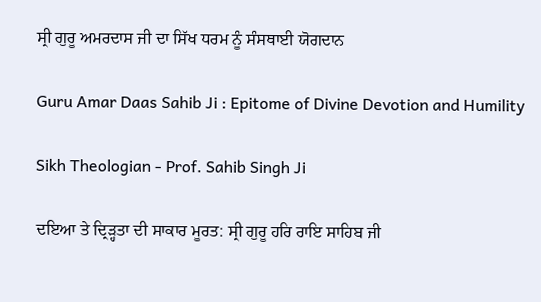ਸ੍ਰੀ ਗੁਰੂ ਅਮਰਦਾਸ ਜੀ ਦਾ ਸਿੱਖ ਧਰਮ ਨੂੰ ਸੰਸਥਾਈ ਯੋਗਦਾਨ

Guru Amar Daas Sahib Ji : Epitome of Divine Devotion and Humility

Sikh Theologian - Prof. Sahib Singh Ji

ਦਇਆ ਤੇ ਦ੍ਰਿੜ੍ਹਤਾ ਦੀ ਸਾਕਾਰ ਮੂਰਤ: ਸ੍ਰੀ ਗੁਰੂ ਹਰਿ ਰਾਇ ਸਾਹਿਬ ਜੀ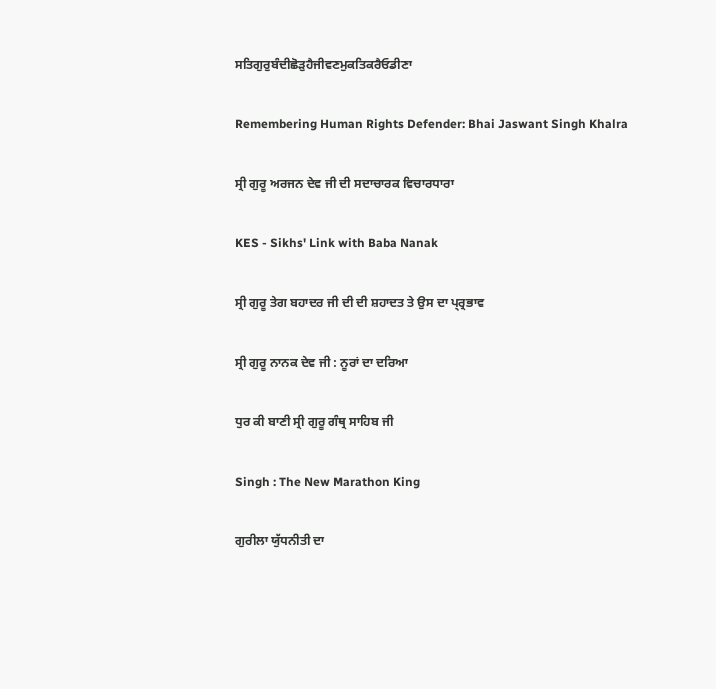ਸਤਿਗੁਰੁਬੰਦੀਛੋੜੁਹੈਜੀਵਣਮੁਕਤਿਕਰੈਓਡੀਣਾ

Remembering Human Rights Defender: Bhai Jaswant Singh Khalra

ਸ੍ਰੀ ਗੁਰੂ ਅਰਜਨ ਦੇਵ ਜੀ ਦੀ ਸਦਾਚਾਰਕ ਵਿਚਾਰਧਾਰਾ

KES - Sikhs' Link with Baba Nanak

ਸ੍ਰੀ ਗੁਰੂ ਤੇਗ ਬਹਾਦਰ ਜੀ ਦੀ ਦੀ ਸ਼ਹਾਦਤ ਤੇ ਉਸ ਦਾ ਪ੍ਰ੍ਰਭਾਵ

ਸ੍ਰੀ ਗੁਰੂ ਨਾਨਕ ਦੇਵ ਜੀ : ਨੂਰਾਂ ਦਾ ਦਰਿਆ

ਧੁਰ ਕੀ ਬਾਣੀ ਸ੍ਰੀ ਗੁਰੂ ਗੰਥ੍ਰ ਸਾਹਿਬ ਜੀ

Singh : The New Marathon King

ਗੁਰੀਲਾ ਯੁੱਧਨੀਤੀ ਦਾ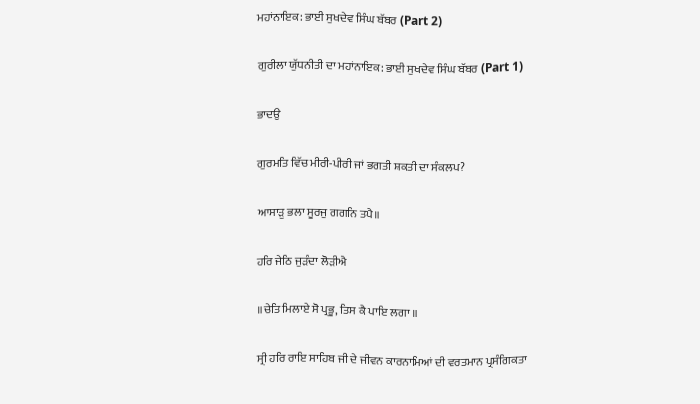ਮਹਾਂਨਾਇਕ: ਭਾਈ ਸੁਖਦੇਵ ਸਿੰਘ ਬੱਬਰ (Part 2)

ਗੁਰੀਲਾ ਯੁੱਧਨੀਤੀ ਦਾ ਮਹਾਂਨਾਇਕ: ਭਾਈ ਸੁਖਦੇਵ ਸਿੰਘ ਬੱਬਰ (Part 1)

ਭਾਦਉ

ਗੁਰਮਤਿ ਵਿੱਚ ਮੀਰੀ-ਪੀਰੀ ਜਾਂ ਭਗਤੀ ਸ਼ਕਤੀ ਦਾ ਸੰਕਲਪ?

ਆਸਾੜੁ ਭਲਾ ਸੂਰਜੁ ਗਗਨਿ ਤਪੈ॥

ਹਰਿ ਜੇਠਿ ਜੁੜੰਦਾ ਲੋੜੀਐ

॥ਚੇਤਿ ਮਿਲਾਏ ਸੋ ਪ੍ਰਭੂ, ਤਿਸ ਕੈ ਪਾਇ ਲਗਾ ॥

ਸ੍ਰੀ ਹਰਿ ਰਾਇ ਸਾਹਿਬ ਜੀ ਦੇ ਜੀਵਨ ਕਾਰਨਾਮਿਆਂ ਦੀ ਵਰਤਮਾਨ ਪ੍ਰਸੰਗਿਕਤਾ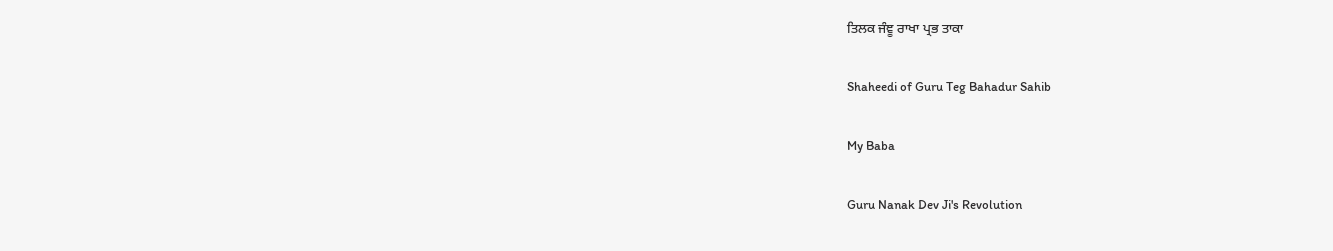ਤਿਲਕ ਜੰਞੂ ਰਾਖਾ ਪ੍ਰਭ ਤਾਕਾ

Shaheedi of Guru Teg Bahadur Sahib

My Baba

Guru Nanak Dev Ji's Revolution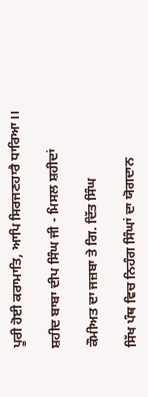ਪੂਰੀ ਹੋਈ ਕਰਾਮਾਤਿ, ਆਪਿ ਸਿਰਜਣਹਾਰੈ ਧਾਰਿਆ।।

ਸ਼ਹੀਦ ਬਾਬਾ ਦੀਪ ਸਿੰਘ ਜੀ - ਮਿਸਲ ਸ਼ਹੀਦਾਂ

ਕੌਮੀਅਤ ਦਾ ਜਜ਼ਬਾ ਤੇ ਗਿ. ਦਿੱਤ ਸਿੰਘ

ਸਿੱਖ ਪੰਥ ਵਿਚ ਨਿਹੰਗ ਸਿੰਘਾਂ ਦਾ ਯੋਗਦਾਨ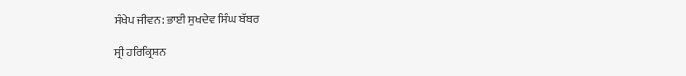ਸੰਖੇਪ ਜੀਵਨ: ਭਾਈ ਸੁਖਦੇਵ ਸਿੰਘ ਬੱਬਰ

ਸ੍ਰੀ ਹਰਿਕ੍ਰਿਸ਼ਨ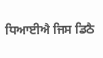ਧਿਆਈਐ ਜਿਸ ਡਿਠੈ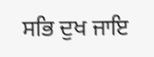ਸਭਿ ਦੁਖ ਜਾਇ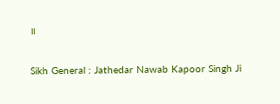॥

Sikh General : Jathedar Nawab Kapoor Singh Ji